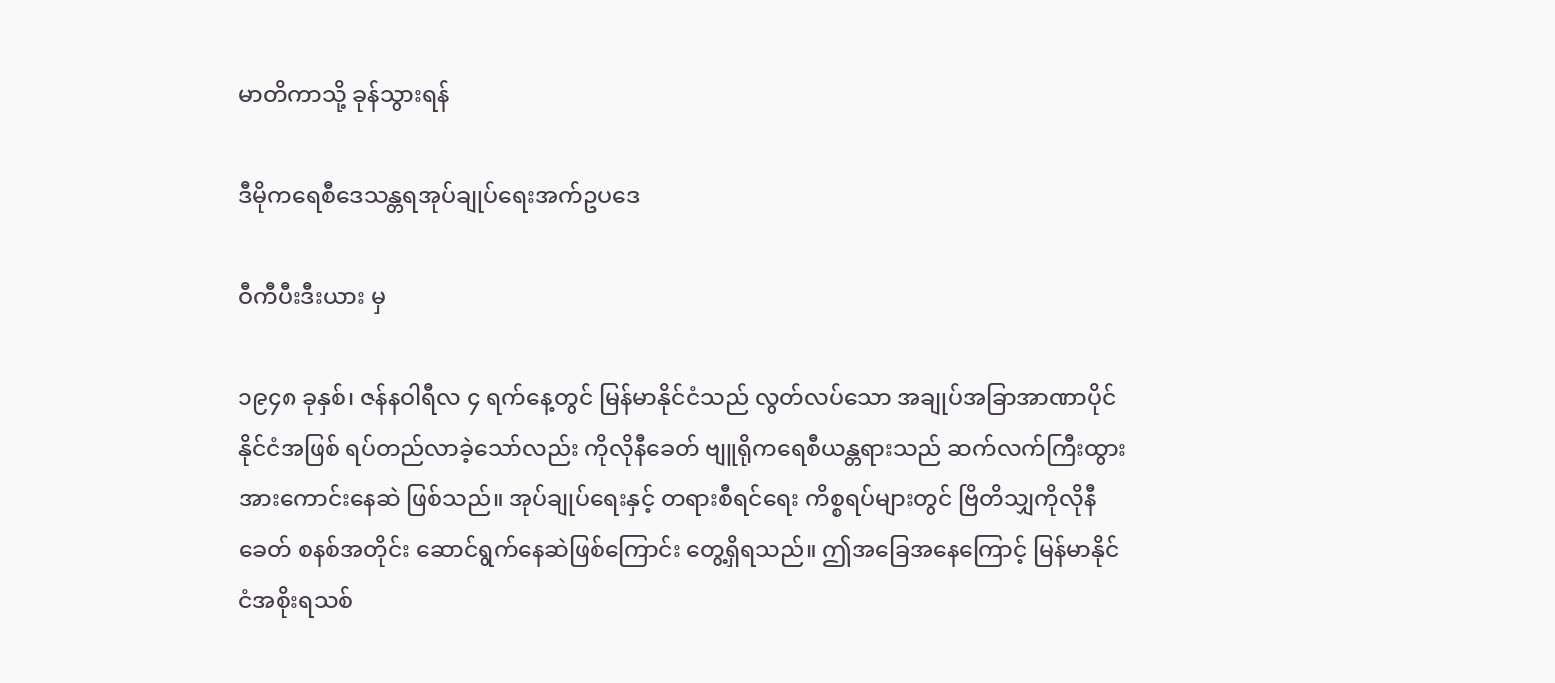မာတိကာသို့ ခုန်သွားရန်

ဒီမိုကရေစီဒေသန္တရအုပ်ချုပ်ရေးအက်ဥပဒေ

ဝီကီပီးဒီးယား မှ

၁၉၄၈ ခုနှစ်၊ ဇန်နဝါရီလ ၄ ရက်နေ့တွင် မြန်မာနိုင်ငံသည် လွတ်လပ်သော အချုပ်အခြာအာဏာပိုင်နိုင်ငံအဖြစ် ရပ်တည်လာခဲ့သော်လည်း ကိုလိုနီခေတ် ဗျူရိုကရေစီယန္တရားသည် ဆက်လက်ကြီးထွားအားကောင်းနေဆဲ ဖြစ်သည်။ အုပ်ချုပ်ရေးနှင့် တရားစီရင်ရေး ကိစ္စရပ်များတွင် ဗြိတိသျှကိုလိုနီခေတ် စနစ်အတိုင်း ဆောင်ရွက်နေဆဲဖြစ်ကြောင်း တွေ့ရှိရသည်။ ဤအခြေအနေကြောင့် မြန်မာနိုင်ငံအစိုးရသစ်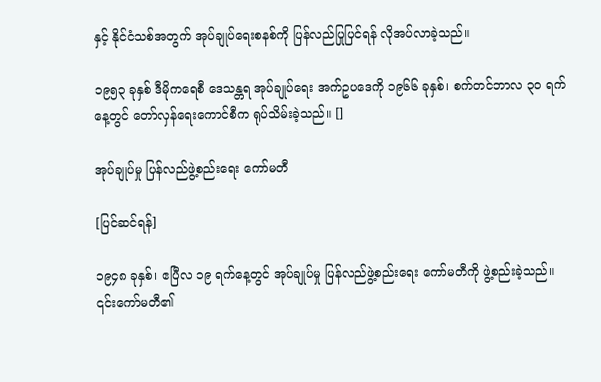နှင့် နိုင်ငံသစ်အတွက် အုပ်ချုပ်ရေးစနစ်ကို ပြန်လည်ပြုပြင်ရန် လိုအပ်လာခဲ့သည်။

၁၉၅၃ ခုနှစ် ဒီမိုကရေစီ ဒေသန္တရ အုပ်ချုပ်ရေး အက်ဥပဒေကို ၁၉၆၆ ခုနှစ်၊ စက်တင်ဘာလ ၃၀ ရက်နေ့တွင် တော်လှန်ရေးကောင်စီက ရုပ်သိမ်းခဲ့သည်။ []

အုပ်ချုပ်မှု ပြန်လည်ဖွဲ့စည်းရေး ကော်မတီ

[ပြင်ဆင်ရန်]

၁၉၄၈ ခုနှစ်၊ ဧပြီလ ၁၉ ရက်နေ့တွင် အုပ်ချုပ်မှု ပြန်လည်ဖွဲ့စည်းရေး ကော်မတီကို ဖွဲ့စည်းခဲ့သည်။ ၎င်းကော်မတီ၏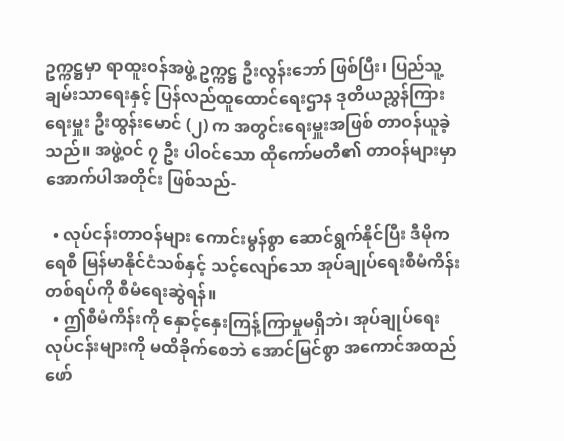ဥက္ကဋ္ဌမှာ ရာထူးဝန်အဖွဲ့ ဥက္ကဋ္ဌ ဦးလွန်းဘော် ဖြစ်ပြီး၊ ပြည်သူ့ချမ်းသာရေးနှင့် ပြန်လည်ထူထောင်ရေးဌာန ဒုတိယညွှန်ကြားရေးမှူး ဦးထွန်းမောင် (၂) က အတွင်းရေးမှူးအဖြစ် တာဝန်ယူခဲ့သည်။ အဖွဲ့ဝင် ၇ ဦး ပါဝင်သော ထိုကော်မတီ၏ တာဝန်များမှာ အောက်ပါအတိုင်း ဖြစ်သည်-

  • လုပ်ငန်းတာဝန်များ ကောင်းမွန်စွာ ဆောင်ရွက်နိုင်ပြီး ဒီမိုကရေစီ မြန်မာနိုင်ငံသစ်နှင့် သင့်လျော်သော အုပ်ချုပ်ရေးစီမံကိန်းတစ်ရပ်ကို စီမံရေးဆွဲရန်။
  • ဤစီမံကိန်းကို နှောင့်နှေးကြန့်ကြာမှုမရှိဘဲ၊ အုပ်ချုပ်ရေး လုပ်ငန်းများကို မထိခိုက်စေဘဲ အောင်မြင်စွာ အကောင်အထည်ဖော်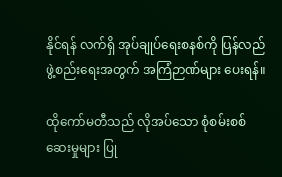နိုင်ရန် လက်ရှိ အုပ်ချုပ်ရေးစနစ်ကို ပြန်လည်ဖွဲ့စည်းရေးအတွက် အကြံဉာဏ်များ ပေးရန်။

ထိုကော်မတီသည် လိုအပ်သော စုံစမ်းစစ်ဆေးမှုများ ပြု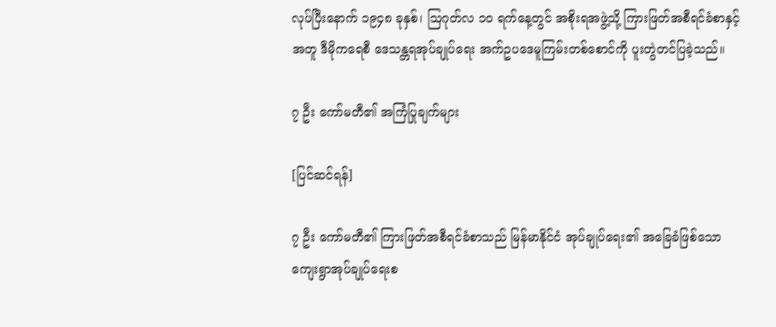လုပ်ပြီးနောက် ၁၉၄၈ ခုနှစ်၊ ဩဂုတ်လ ၁၀ ရက်နေ့တွင် အစိုးရအဖွဲ့သို့ ကြားဖြတ်အစီရင်ခံစာနှင့်အတူ ဒီမိုကရေစီ ဒေသန္တရအုပ်ချုပ်ရေး အက်ဥပဒေမူကြမ်းတစ်စောင်ကို ပူးတွဲတင်ပြခဲ့သည်။

၇ ဦး ကော်မတီ၏ အကြံပြုချက်များ

[ပြင်ဆင်ရန်]

၇ ဦး ကော်မတီ၏ ကြားဖြတ်အစီရင်ခံစာသည် မြန်မာနိုင်ငံ အုပ်ချုပ်ရေး၏ အခြေခံဖြစ်သော ကျေးရွာအုပ်ချုပ်ရေးစ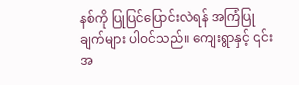နစ်ကို ပြုပြင်ပြောင်းလဲရန် အကြံပြုချက်များ ပါဝင်သည်။ ကျေးရွာနှင့် ၎င်းအ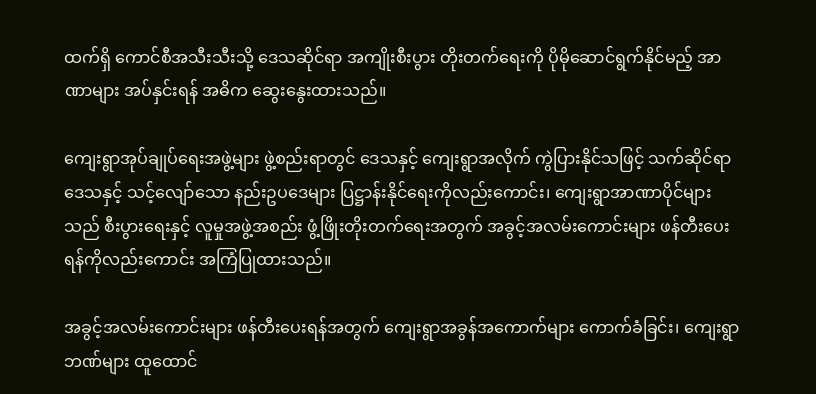ထက်ရှိ ကောင်စီအသီးသီးသို့ ဒေသဆိုင်ရာ အကျိုးစီးပွား တိုးတက်ရေးကို ပိုမိုဆောင်ရွက်နိုင်မည့် အာဏာများ အပ်နှင်းရန် အဓိက ဆွေးနွေးထားသည်။

ကျေးရွာအုပ်ချုပ်ရေးအဖွဲ့များ ဖွဲ့စည်းရာတွင် ဒေသနှင့် ကျေးရွာအလိုက် ကွဲပြားနိုင်သဖြင့် သက်ဆိုင်ရာဒေသနှင့် သင့်လျော်သော နည်းဥပဒေများ ပြဋ္ဌာန်းနိုင်ရေးကိုလည်းကောင်း၊ ကျေးရွာအာဏာပိုင်များသည် စီးပွားရေးနှင့် လူမှုအဖွဲ့အစည်း ဖွံ့ဖြိုးတိုးတက်ရေးအတွက် အခွင့်အလမ်းကောင်းများ ဖန်တီးပေးရန်ကိုလည်းကောင်း အကြံပြုထားသည်။

အခွင့်အလမ်းကောင်းများ ဖန်တီးပေးရန်အတွက် ကျေးရွာအခွန်အကောက်များ ကောက်ခံခြင်း၊ ကျေးရွာဘဏ်များ ထူထောင်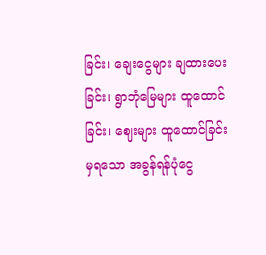ခြင်း၊ ချေးငွေများ ချထားပေးခြင်း၊ ရွာဘုံမြေများ ထူထောင်ခြင်း၊ ဈေးများ ထူထောင်ခြင်းမှရသော အခွန်ရန်ပုံငွေ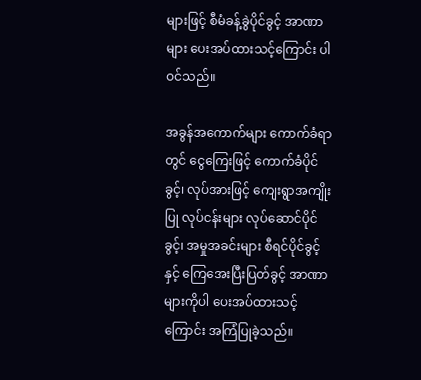များဖြင့် စီမံခန့်ခွဲပိုင်ခွင့် အာဏာများ ပေးအပ်ထားသင့်ကြောင်း ပါဝင်သည်။

အခွန်အကောက်များ ကောက်ခံရာတွင် ငွေကြေးဖြင့် ကောက်ခံပိုင်ခွင့်၊ လုပ်အားဖြင့် ကျေးရွာအကျိုးပြု လုပ်ငန်းများ လုပ်ဆောင်ပိုင်ခွင့်၊ အမှုအခင်းများ စီရင်ပိုင်ခွင့်နှင့် ကြေအေးပြီးပြတ်ခွင့် အာဏာများကိုပါ ပေးအပ်ထားသင့်ကြောင်း အကြံပြုခဲ့သည်။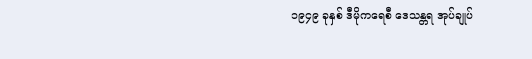၁၉၄၉ ခုနှစ် ဒီမိုကရေစီ ဒေသန္တရ အုပ်ချုပ်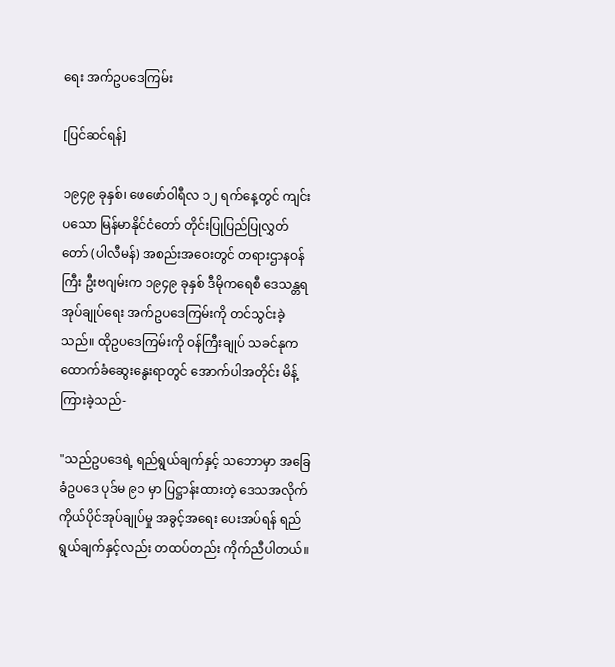ရေး အက်ဥပဒေကြမ်း

[ပြင်ဆင်ရန်]

၁၉၄၉ ခုနှစ်၊ ဖေဖော်ဝါရီလ ၁၂ ရက်နေ့တွင် ကျင်းပသော မြန်မာနိုင်ငံတော် တိုင်းပြုပြည်ပြုလွှတ်တော် (ပါလီမန်) အစည်းအဝေးတွင် တရားဌာနဝန်ကြီး ဦးဗဂျမ်းက ၁၉၄၉ ခုနှစ် ဒီမိုကရေစီ ဒေသန္တရ အုပ်ချုပ်ရေး အက်ဥပဒေကြမ်းကို တင်သွင်းခဲ့သည်။ ထိုဥပဒေကြမ်းကို ဝန်ကြီးချုပ် သခင်နုက ထောက်ခံဆွေးနွေးရာတွင် အောက်ပါအတိုင်း မိန့်ကြားခဲ့သည်-

"သည်ဥပဒေရဲ့ ရည်ရွယ်ချက်နှင့် သဘောမှာ အခြေခံဥပဒေ ပုဒ်မ ၉၁ မှာ ပြဋ္ဌာန်းထားတဲ့ ဒေသအလိုက် ကိုယ်ပိုင်အုပ်ချုပ်မှု အခွင့်အရေး ပေးအပ်ရန် ရည်ရွယ်ချက်နှင့်လည်း တထပ်တည်း ကိုက်ညီပါတယ်။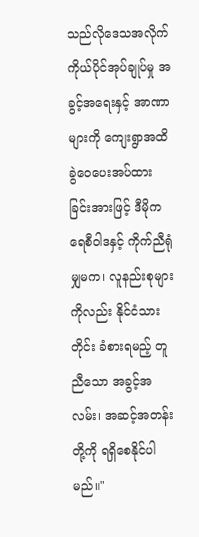သည်လိုဒေသအလိုက် ကိုယ်ပိုင်အုပ်ချုပ်မှု အခွင့်အရေးနှင့် အာဏာများကို ကျေးရွာအထိ ခွဲဝေပေးအပ်ထားခြင်းအားဖြင့် ဒီမိုကရေစီဝါဒနှင့် ကိုက်ညီရုံမျှမက၊ လူနည်းစုများကိုလည်း နိုင်ငံသားတိုင်း ခံစားရမည့် တူညီသော အခွင့်အလမ်း၊ အဆင့်အတန်းတို့ကို ရရှိစေနိုင်ပါမည်။"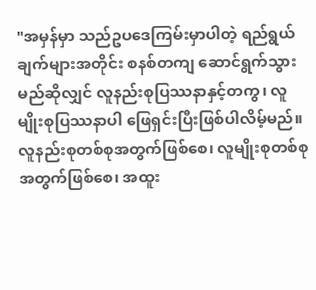"အမှန်မှာ သည်ဥပဒေကြမ်းမှာပါတဲ့ ရည်ရွယ်ချက်များအတိုင်း စနစ်တကျ ဆောင်ရွက်သွားမည်ဆိုလျှင် လူနည်းစုပြဿနာနှင့်တကွ၊ လူမျိုးစုပြဿနာပါ ဖြေရှင်းပြီးဖြစ်ပါလိမ့်မည်။ လူနည်းစုတစ်စုအတွက်ဖြစ်စေ၊ လူမျိုးစုတစ်စု အတွက်ဖြစ်စေ၊ အထူး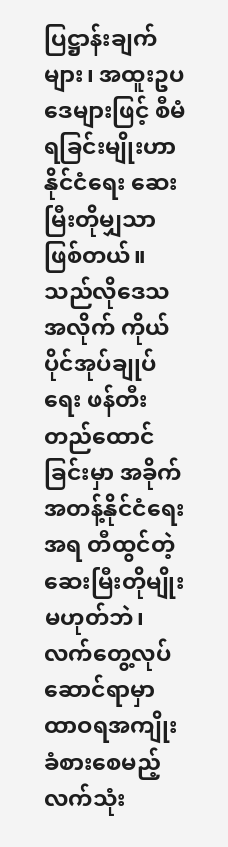ပြဋ္ဌာန်းချက်များ၊ အထူးဥပဒေများဖြင့် စီမံရခြင်းမျိုးဟာ နိုင်ငံရေး ဆေးမြီးတိုမျှသာ ဖြစ်တယ်။ သည်လိုဒေသအလိုက် ကိုယ်ပိုင်အုပ်ချုပ်ရေး ဖန်တီးတည်ထောင်ခြင်းမှာ အခိုက်အတန့်နိုင်ငံရေးအရ တီထွင်တဲ့ဆေးမြီးတိုမျိုးမဟုတ်ဘဲ၊ လက်တွေ့လုပ်ဆောင်ရာမှာ ထာဝရအကျိုးခံစားစေမည့် လက်သုံး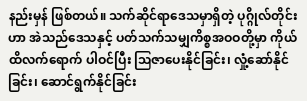နည်းမှန် ဖြစ်တယ်။ သက်ဆိုင်ရာဒေသမှာရှိတဲ့ ပုဂ္ဂိုလ်တိုင်းဟာ အဲသည်ဒေသနှင့် ပတ်သက်သမျှကိစ္စအဝဝတို့မှာ ကိုယ်ထိလက်ရောက် ပါဝင်ပြီး ဩဇာပေးနိုင်ခြင်း၊ လှုံ့ဆော်နိုင်ခြင်း၊ ဆောင်ရွက်နိုင်ခြင်း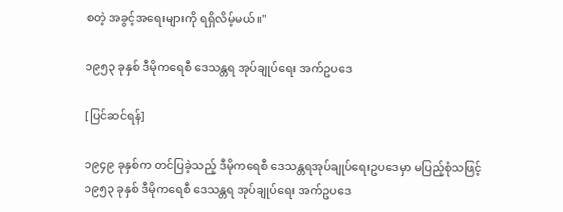စတဲ့ အခွင့်အရေးများကို ရရှိလိမ့်မယ်။"

၁၉၅၃ ခုနှစ် ဒီမိုကရေစီ ဒေသန္တရ အုပ်ချုပ်ရေး အက်ဥပဒေ

[ပြင်ဆင်ရန်]

၁၉၄၉ ခုနှစ်က တင်ပြခဲ့သည့် ဒီမိုကရေစီ ဒေသန္တရအုပ်ချုပ်ရေးဥပဒေမှာ မပြည့်စုံသဖြင့် ၁၉၅၃ ခုနှစ် ဒီမိုကရေစီ ဒေသန္တရ အုပ်ချုပ်ရေး အက်ဥပဒေ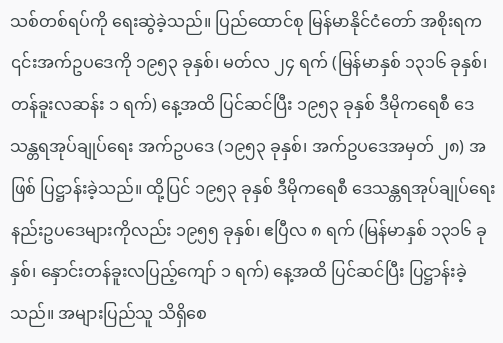သစ်တစ်ရပ်ကို ရေးဆွဲခဲ့သည်။ ပြည်ထောင်စု မြန်မာနိုင်ငံတော် အစိုးရက ၎င်းအက်ဥပဒေကို ၁၉၅၃ ခုနှစ်၊ မတ်လ ၂၄ ရက် (မြန်မာနှစ် ၁၃၁၆ ခုနှစ်၊ တန်ခူးလဆန်း ၁ ရက်) နေ့အထိ ပြင်ဆင်ပြီး ၁၉၅၃ ခုနှစ် ဒီမိုကရေစီ ဒေသန္တရအုပ်ချုပ်ရေး အက်ဥပဒေ (၁၉၅၃ ခုနှစ်၊ အက်ဥပဒေအမှတ် ၂၈) အဖြစ် ပြဋ္ဌာန်းခဲ့သည်။ ထို့ပြင် ၁၉၅၃ ခုနှစ် ဒီမိုကရေစီ ဒေသန္တရအုပ်ချုပ်ရေး နည်းဥပဒေများကိုလည်း ၁၉၅၅ ခုနှစ်၊ ဧပြီလ ၈ ရက် (မြန်မာနှစ် ၁၃၁၆ ခုနှစ်၊ နှောင်းတန်ခူးလပြည့်ကျော် ၁ ရက်) နေ့အထိ ပြင်ဆင်ပြီး ပြဋ္ဌာန်းခဲ့သည်။ အများပြည်သူ သိရှိစေ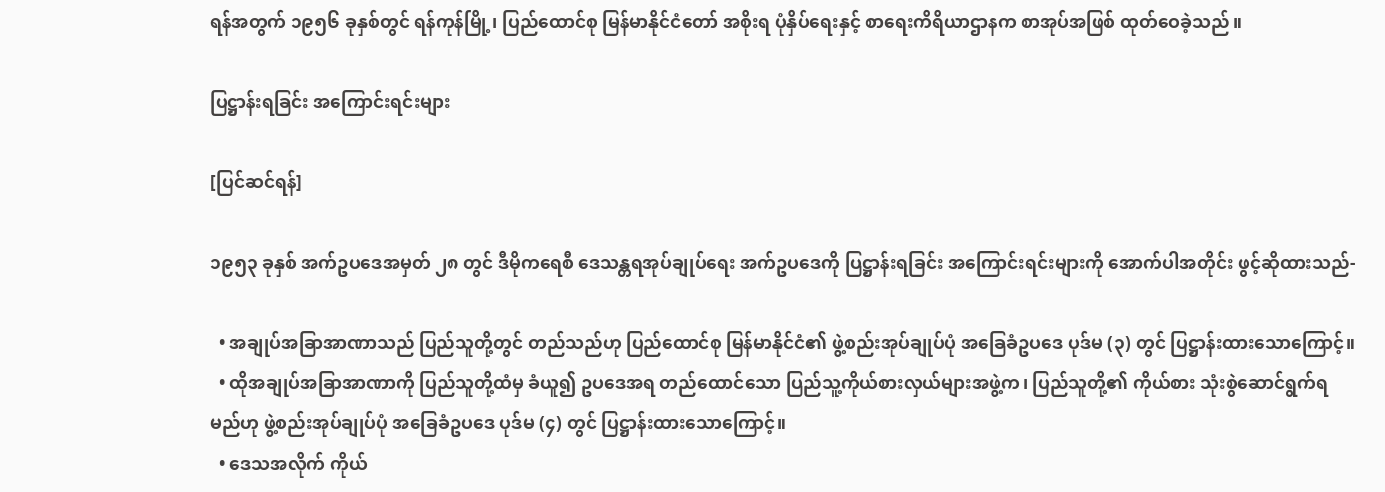ရန်အတွက် ၁၉၅၆ ခုနှစ်တွင် ရန်ကုန်မြို့၊ ပြည်ထောင်စု မြန်မာနိုင်ငံတော် အစိုးရ ပုံနှိပ်ရေးနှင့် စာရေးကိရိယာဌာနက စာအုပ်အဖြစ် ထုတ်ဝေခဲ့သည်။

ပြဋ္ဌာန်းရခြင်း အကြောင်းရင်းများ

[ပြင်ဆင်ရန်]

၁၉၅၃ ခုနှစ် အက်ဥပဒေအမှတ် ၂၈ တွင် ဒီမိုကရေစီ ဒေသန္တရအုပ်ချုပ်ရေး အက်ဥပဒေကို ပြဋ္ဌာန်းရခြင်း အကြောင်းရင်းများကို အောက်ပါအတိုင်း ဖွင့်ဆိုထားသည်-

  • အချုပ်အခြာအာဏာသည် ပြည်သူတို့တွင် တည်သည်ဟု ပြည်ထောင်စု မြန်မာနိုင်ငံ၏ ဖွဲ့စည်းအုပ်ချုပ်ပုံ အခြေခံဥပဒေ ပုဒ်မ (၃) တွင် ပြဋ္ဌာန်းထားသောကြောင့်။
  • ထိုအချုပ်အခြာအာဏာကို ပြည်သူတို့ထံမှ ခံယူ၍ ဥပဒေအရ တည်ထောင်သော ပြည်သူ့ကိုယ်စားလှယ်များအဖွဲ့က၊ ပြည်သူတို့၏ ကိုယ်စား သုံးစွဲဆောင်ရွက်ရမည်ဟု ဖွဲ့စည်းအုပ်ချုပ်ပုံ အခြေခံဥပဒေ ပုဒ်မ (၄) တွင် ပြဋ္ဌာန်းထားသောကြောင့်။
  • ဒေသအလိုက် ကိုယ်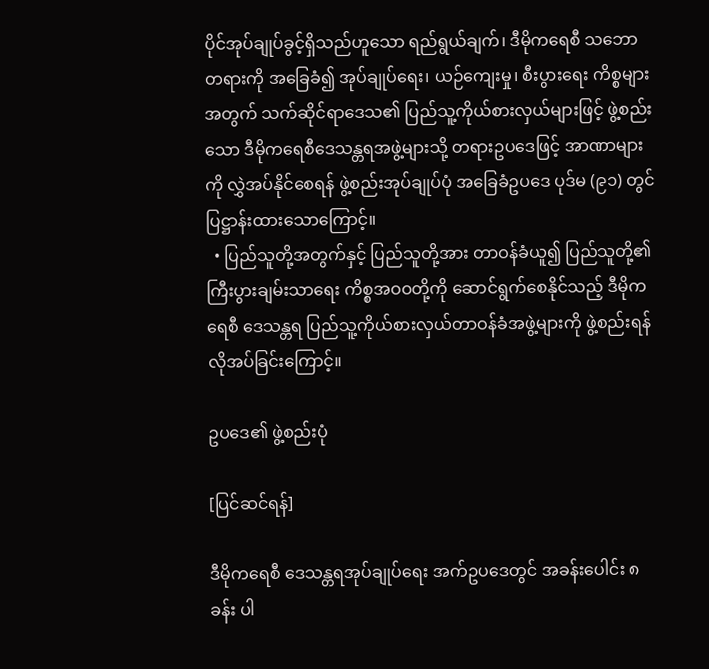ပိုင်အုပ်ချုပ်ခွင့်ရှိသည်ဟူသော ရည်ရွယ်ချက်၊ ဒီမိုကရေစီ သဘောတရားကို အခြေခံ၍ အုပ်ချုပ်ရေး၊ ယဉ်ကျေးမှု၊ စီးပွားရေး ကိစ္စများအတွက် သက်ဆိုင်ရာဒေသ၏ ပြည်သူ့ကိုယ်စားလှယ်များဖြင့် ဖွဲ့စည်းသော ဒီမိုကရေစီဒေသန္တရအဖွဲ့များသို့ တရားဥပဒေဖြင့် အာဏာများကို လွှဲအပ်နိုင်စေရန် ဖွဲ့စည်းအုပ်ချုပ်ပုံ အခြေခံဥပဒေ ပုဒ်မ (၉၁) တွင် ပြဋ္ဌာန်းထားသောကြောင့်။
  • ပြည်သူတို့အတွက်နှင့် ပြည်သူတို့အား တာဝန်ခံယူ၍ ပြည်သူတို့၏ ကြီးပွားချမ်းသာရေး ကိစ္စအဝဝတို့ကို ဆောင်ရွက်စေနိုင်သည့် ဒီမိုကရေစီ ဒေသန္တရ ပြည်သူ့ကိုယ်စားလှယ်တာဝန်ခံအဖွဲ့များကို ဖွဲ့စည်းရန် လိုအပ်ခြင်းကြောင့်။

ဥပဒေ၏ ဖွဲ့စည်းပုံ

[ပြင်ဆင်ရန်]

ဒီမိုကရေစီ ဒေသန္တရအုပ်ချုပ်ရေး အက်ဥပဒေတွင် အခန်းပေါင်း ၈ ခန်း ပါ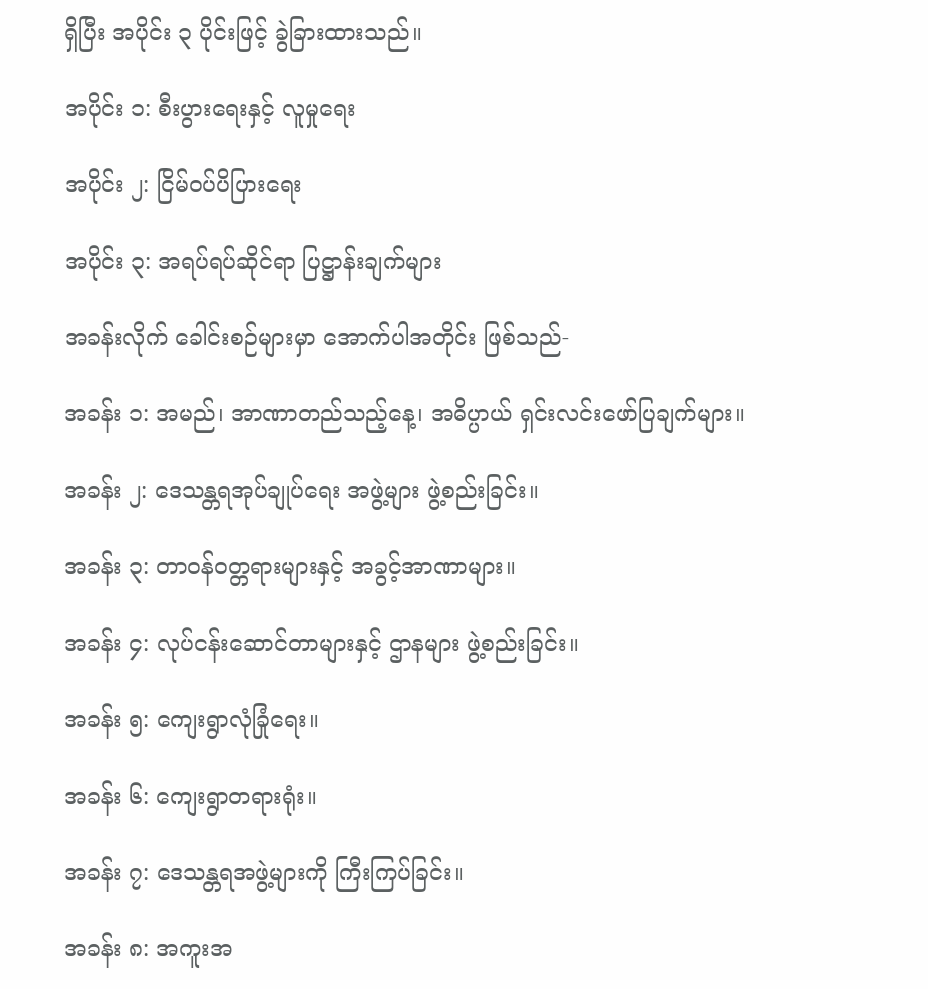ရှိပြီး အပိုင်း ၃ ပိုင်းဖြင့် ခွဲခြားထားသည်။

အပိုင်း ၁: စီးပွားရေးနှင့် လူမှုရေး

အပိုင်း ၂: ငြိမ်ဝပ်ပိပြားရေး

အပိုင်း ၃: အရပ်ရပ်ဆိုင်ရာ ပြဋ္ဌာန်းချက်များ

အခန်းလိုက် ခေါင်းစဉ်များမှာ အောက်ပါအတိုင်း ဖြစ်သည်-

အခန်း ၁: အမည်၊ အာဏာတည်သည့်နေ့၊ အဓိပ္ပာယ် ရှင်းလင်းဖော်ပြချက်များ။

အခန်း ၂: ဒေသန္တရအုပ်ချုပ်ရေး အဖွဲ့များ ဖွဲ့စည်းခြင်း။

အခန်း ၃: တာဝန်ဝတ္တရားများနှင့် အခွင့်အာဏာများ။

အခန်း ၄: လုပ်ငန်းဆောင်တာများနှင့် ဌာနများ ဖွဲ့စည်းခြင်း။

အခန်း ၅: ကျေးရွာလုံခြုံရေး။

အခန်း ၆: ကျေးရွာတရားရုံး။

အခန်း ၇: ဒေသန္တရအဖွဲ့များကို ကြီးကြပ်ခြင်း။

အခန်း ၈: အကူးအ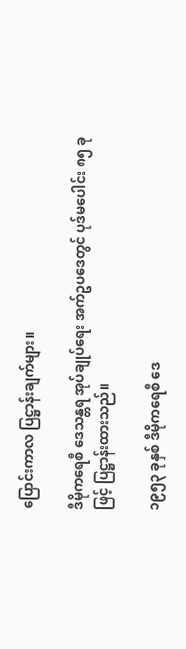ပြောင်းကာလ ပြဋ္ဌာန်းချက်များ။

ဒီမိုကရေစီ ဒေသန္တရ အုပ်ချုပ်ရေး အက်ဥပဒေတွင် ပုဒ်မပေါင်း ၈၅ ခုဖြင့် ပြဋ္ဌာန်းထားသည်။

၁၉၅၃ ခုနှစ် ဒီမိုကရေစီ ဒေ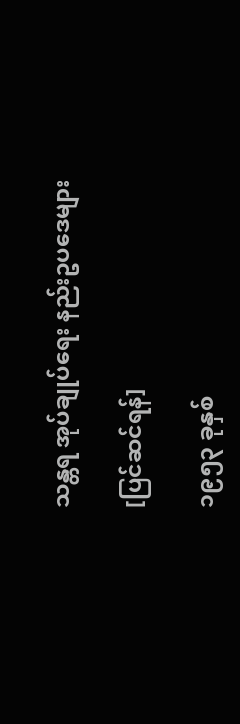သန္တရ အုပ်ချုပ်ရေး နည်းဥပဒေများ

[ပြင်ဆင်ရန်]

၁၉၅၃ ခုနှစ်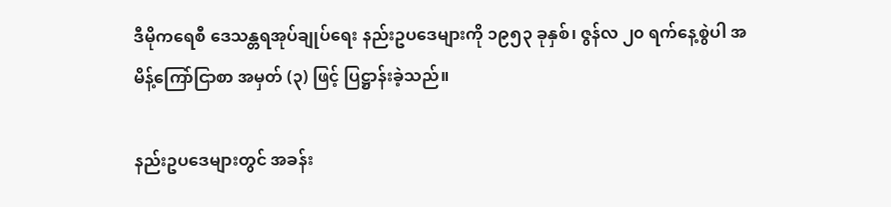ဒီမိုကရေစီ ဒေသန္တရအုပ်ချုပ်ရေး နည်းဥပဒေများကို ၁၉၅၃ ခုနှစ်၊ ဇွန်လ ၂၀ ရက်နေ့စွဲပါ အမိန့်ကြော်ငြာစာ အမှတ် (၃) ဖြင့် ပြဋ္ဌာန်းခဲ့သည်။

နည်းဥပဒေများတွင် အခန်း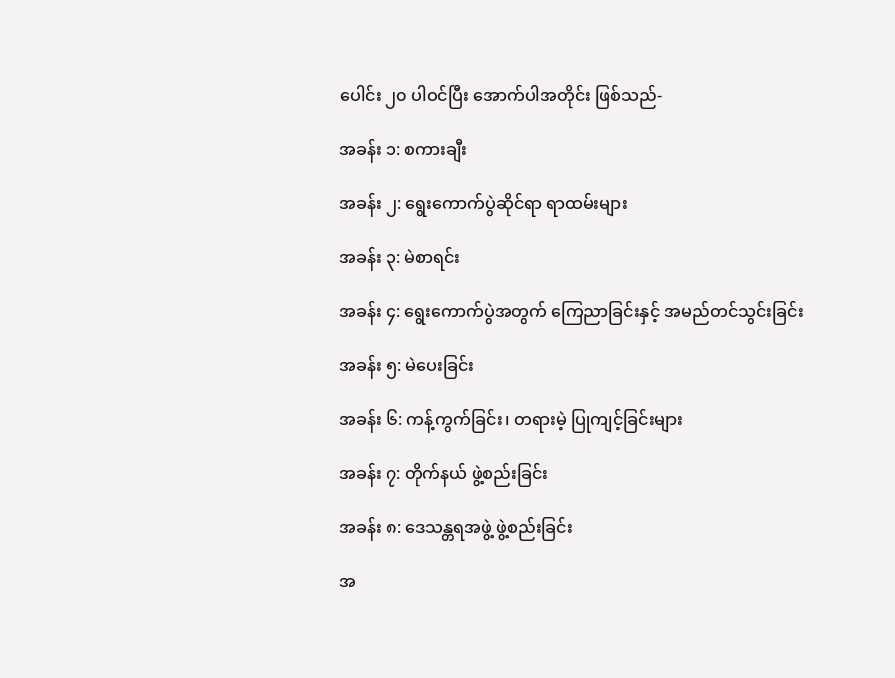ပေါင်း ၂၀ ပါဝင်ပြီး အောက်ပါအတိုင်း ဖြစ်သည်-

အခန်း ၁: စကားချီး

အခန်း ၂: ရွေးကောက်ပွဲဆိုင်ရာ ရာထမ်းများ

အခန်း ၃: မဲစာရင်း

အခန်း ၄: ရွေးကောက်ပွဲအတွက် ကြေညာခြင်းနှင့် အမည်တင်သွင်းခြင်း

အခန်း ၅: မဲပေးခြင်း

အခန်း ၆: ကန့်ကွက်ခြင်း၊ တရားမဲ့ ပြုကျင့်ခြင်းများ

အခန်း ၇: တိုက်နယ် ဖွဲ့စည်းခြင်း

အခန်း ၈: ဒေသန္တရအဖွဲ့ ဖွဲ့စည်းခြင်း

အ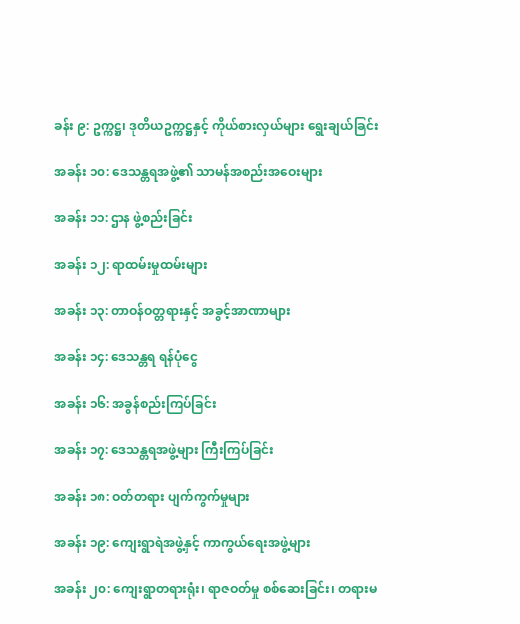ခန်း ၉: ဥက္ကဋ္ဌ၊ ဒုတိယဥက္ကဋ္ဌနှင့် ကိုယ်စားလှယ်များ ရွေးချယ်ခြင်း

အခန်း ၁၀: ဒေသန္တရအဖွဲ့၏ သာမန်အစည်းအဝေးများ

အခန်း ၁၁: ဌာန ဖွဲ့စည်းခြင်း

အခန်း ၁၂: ရာထမ်းမှုထမ်းများ

အခန်း ၁၃: တာဝန်ဝတ္တရားနှင့် အခွင့်အာဏာများ

အခန်း ၁၄: ဒေသန္တရ ရန်ပုံငွေ

အခန်း ၁၆: အခွန်စည်းကြပ်ခြင်း

အခန်း ၁၇: ဒေသန္တရအဖွဲ့များ ကြီးကြပ်ခြင်း

အခန်း ၁၈: ဝတ်တရား ပျက်ကွက်မှုများ

အခန်း ၁၉: ကျေးရွာရဲအဖွဲ့နှင့် ကာကွယ်ရေးအဖွဲ့များ

အခန်း ၂၀: ကျေးရွာတရားရုံး၊ ရာဇဝတ်မှု စစ်ဆေးခြင်း၊ တရားမ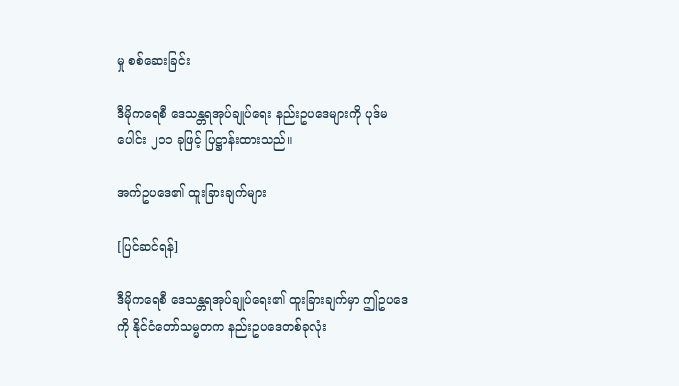မှု စစ်ဆေးခြင်း

ဒီမိုကရေစီ ဒေသန္တရအုပ်ချုပ်ရေး နည်းဥပဒေများကို ပုဒ်မပေါင်း ၂၁၁ ခုဖြင့် ပြဋ္ဌာန်းထားသည်။

အက်ဥပဒေ၏ ထူးခြားချက်များ

[ပြင်ဆင်ရန်]

ဒီမိုကရေစီ ဒေသန္တရအုပ်ချုပ်ရေး၏ ထူးခြားချက်မှာ ဤဥပဒေကို နိုင်ငံတော်သမ္မတက နည်းဥပဒေတစ်ခုလုံး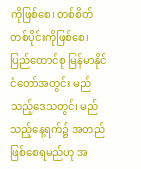ကိုဖြစ်စေ၊ တစ်စိတ်တစ်ပိုင်းကိုဖြစ်စေ၊ ပြည်ထောင်စု မြန်မာနိုင်ငံတော်အတွင်း မည်သည့်ဒေသတွင်၊ မည်သည့်နေ့ရက်၌ အတည်ဖြစ်စေရမည်ဟု အ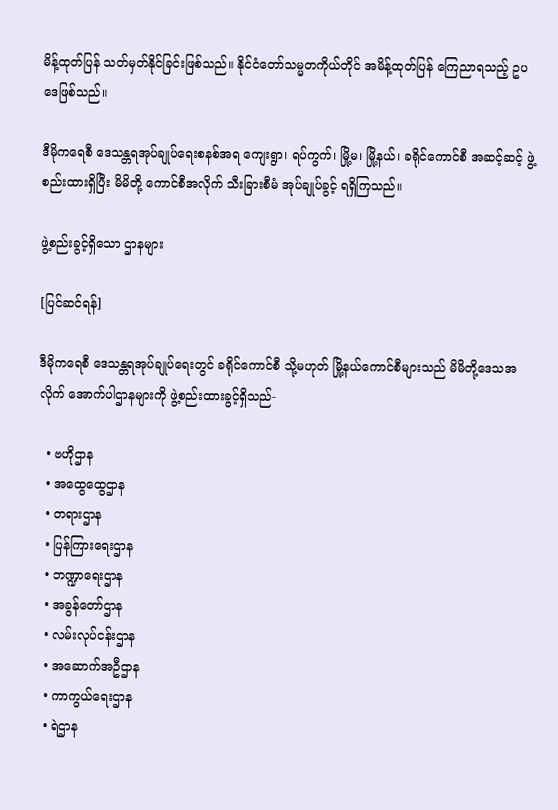မိန့်ထုတ်ပြန် သတ်မှတ်နိုင်ခြင်းဖြစ်သည်။ နိုင်ငံတော်သမ္မတကိုယ်တိုင် အမိန့်ထုတ်ပြန် ကြေညာရသည့် ဥပဒေဖြစ်သည်။

ဒီမိုကရေစီ ဒေသန္တရအုပ်ချုပ်ရေးစနစ်အရ ကျေးရွာ၊ ရပ်ကွက်၊ မြို့မ၊ မြို့နယ်၊ ခရိုင်ကောင်စီ အဆင့်ဆင့် ဖွဲ့စည်းထားရှိပြီး မိမိတို့ ကောင်စီအလိုက် သီးခြားစီမံ အုပ်ချုပ်ခွင့် ရရှိကြသည်။

ဖွဲ့စည်းခွင့်ရှိသော ဌာနများ

[ပြင်ဆင်ရန်]

ဒီမိုကရေစီ ဒေသန္တရအုပ်ချုပ်ရေးတွင် ခရိုင်ကောင်စီ သို့မဟုတ် မြို့နယ်ကောင်စီများသည် မိမိတို့ဒေသအလိုက် အောက်ပါဌာနများကို ဖွဲ့စည်းထားခွင့်ရှိသည်-

  • ဗဟိုဌာန
  • အထွေထွေဌာန
  • တရားဌာန
  • ပြန်ကြားရေးဌာန
  • ဘဏ္ဍာရေးဌာန
  • အခွန်တော်ဌာန
  • လမ်းလုပ်ငန်းဌာန
  • အဆောက်အဦဌာန
  • ကာကွယ်ရေးဌာန
  • ရဲဌာန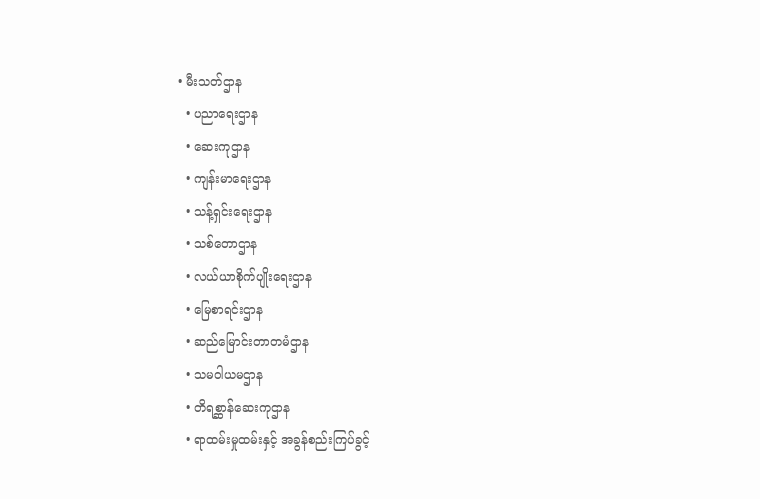• မီးသတ်ဌာန
  • ပညာရေးဌာန
  • ဆေးကုဌာန
  • ကျန်းမာရေးဌာန
  • သန့်ရှင်းရေးဌာန
  • သစ်တောဌာန
  • လယ်ယာစိုက်ပျိုးရေးဌာန
  • မြေစာရင်းဌာန
  • ဆည်မြောင်းတာတမံဌာန
  • သမဝါယမဌာန
  • တိရစ္ဆာန်ဆေးကုဌာန
  • ရာထမ်းမှုထမ်းနှင့် အခွန်စည်းကြပ်ခွင့်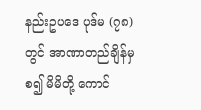နည်းဥပဒေ ပုဒ်မ (၇၈) တွင် အာဏာတည်ချိန်မှစ၍ မိမိတို့ ကောင်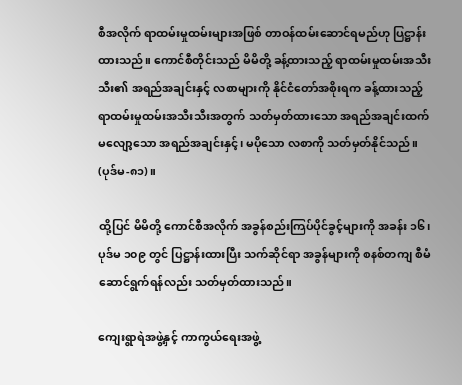စီအလိုက် ရာထမ်းမှုထမ်းများအဖြစ် တာဝန်ထမ်းဆောင်ရမည်ဟု ပြဋ္ဌာန်းထားသည်။ ကောင်စီတိုင်းသည် မိမိတို့ ခန့်ထားသည့် ရာထမ်းမှုထမ်းအသီးသီး၏ အရည်အချင်းနှင့် လစာများကို နိုင်ငံတော်အစိုးရက ခန့်ထားသည့် ရာထမ်းမှုထမ်းအသီးသီးအတွက် သတ်မှတ်ထားသော အရည်အချင်းထက် မလျော့သော အရည်အချင်းနှင့်၊ မပိုသော လစာကို သတ်မှတ်နိုင်သည်။ (ပုဒ်မ-၈၁)။

ထို့ပြင် မိမိတို့ ကောင်စီအလိုက် အခွန်စည်းကြပ်ပိုင်ခွင့်များကို အခန်း ၁၆၊ ပုဒ်မ ၁၀၉ တွင် ပြဋ္ဌာန်းထားပြီး သက်ဆိုင်ရာ အခွန်များကို စနစ်တကျ စီမံဆောင်ရွက်ရန်လည်း သတ်မှတ်ထားသည်။

ကျေးရွာရဲအဖွဲ့နှင့် ကာကွယ်ရေးအဖွဲ့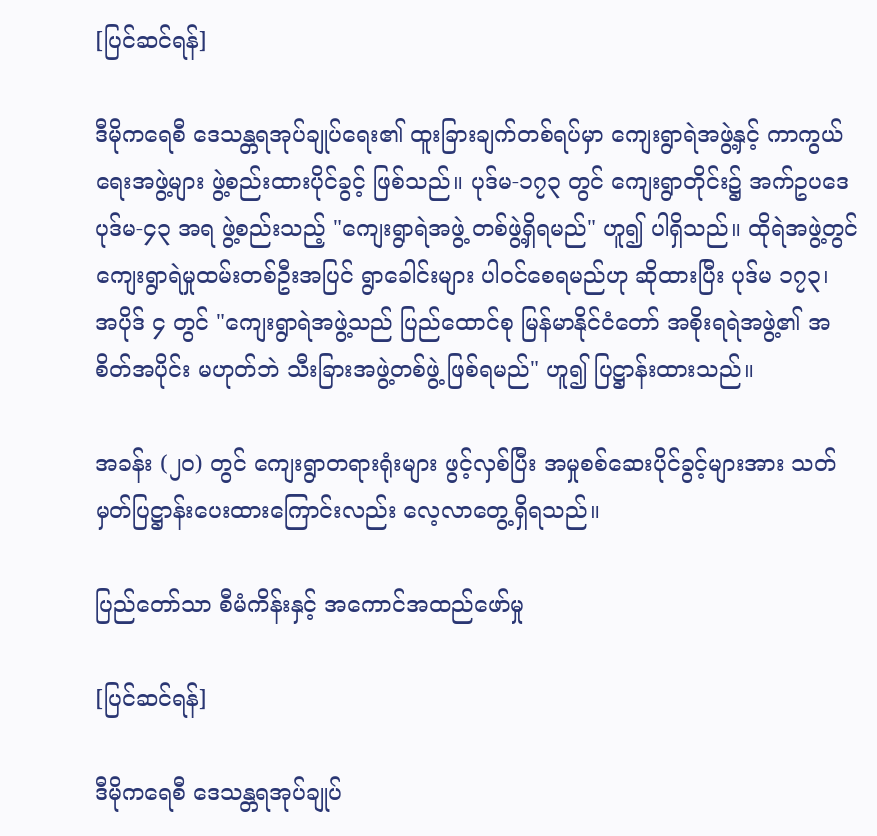[ပြင်ဆင်ရန်]

ဒီမိုကရေစီ ဒေသန္တရအုပ်ချုပ်ရေး၏ ထူးခြားချက်တစ်ရပ်မှာ ကျေးရွာရဲအဖွဲ့နှင့် ကာကွယ်ရေးအဖွဲ့များ ဖွဲ့စည်းထားပိုင်ခွင့် ဖြစ်သည်။ ပုဒ်မ-၁၇၃ တွင် ကျေးရွာတိုင်း၌ အက်ဥပဒေ ပုဒ်မ-၄၃ အရ ဖွဲ့စည်းသည့် "ကျေးရွာရဲအဖွဲ့ တစ်ဖွဲ့ရှိရမည်" ဟူ၍ ပါရှိသည်။ ထိုရဲအဖွဲ့တွင် ကျေးရွာရဲမှုထမ်းတစ်ဦးအပြင် ရွာခေါင်းများ ပါဝင်စေရမည်ဟု ဆိုထားပြီး ပုဒ်မ ၁၇၃၊ အပိုဒ် ၄ တွင် "ကျေးရွာရဲအဖွဲ့သည် ပြည်ထောင်စု မြန်မာနိုင်ငံတော် အစိုးရရဲအဖွဲ့၏ အစိတ်အပိုင်း မဟုတ်ဘဲ သီးခြားအဖွဲ့တစ်ဖွဲ့ ဖြစ်ရမည်" ဟူ၍ ပြဋ္ဌာန်းထားသည်။

အခန်း (၂၀) တွင် ကျေးရွာတရားရုံးများ ဖွင့်လှစ်ပြီး အမှုစစ်ဆေးပိုင်ခွင့်များအား သတ်မှတ်ပြဋ္ဌာန်းပေးထားကြောင်းလည်း လေ့လာတွေ့ရှိရသည်။

ပြည်တော်သာ စီမံကိန်းနှင့် အကောင်အထည်ဖော်မှု

[ပြင်ဆင်ရန်]

ဒီမိုကရေစီ ဒေသန္တရအုပ်ချုပ်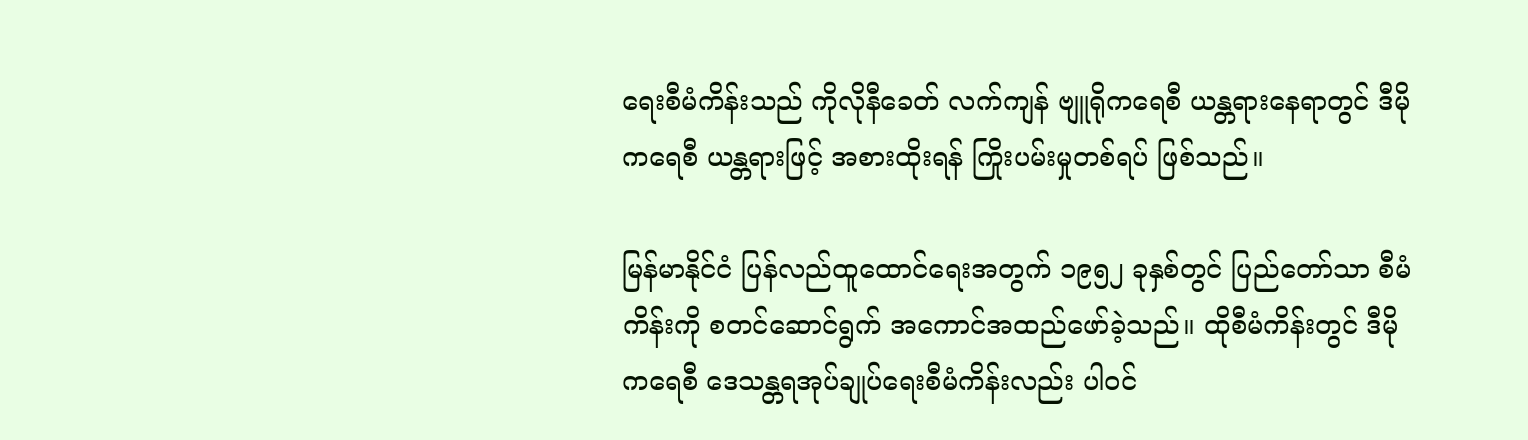ရေးစီမံကိန်းသည် ကိုလိုနီခေတ် လက်ကျန် ဗျူရိုကရေစီ ယန္တရားနေရာတွင် ဒီမိုကရေစီ ယန္တရားဖြင့် အစားထိုးရန် ကြိုးပမ်းမှုတစ်ရပ် ဖြစ်သည်။

မြန်မာနိုင်ငံ ပြန်လည်ထူထောင်ရေးအတွက် ၁၉၅၂ ခုနှစ်တွင် ပြည်တော်သာ စီမံကိန်းကို စတင်ဆောင်ရွက် အကောင်အထည်ဖော်ခဲ့သည်။ ထိုစီမံကိန်းတွင် ဒီမိုကရေစီ ဒေသန္တရအုပ်ချုပ်ရေးစီမံကိန်းလည်း ပါဝင်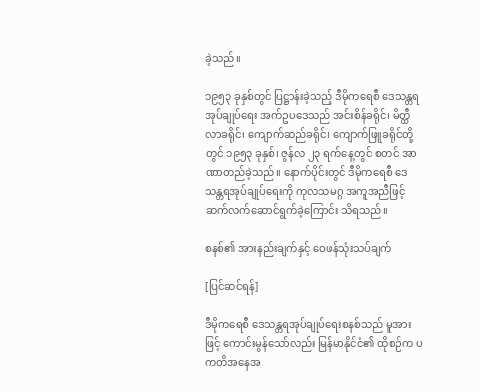ခဲ့သည်။

၁၉၅၃ ခုနှစ်တွင် ပြဋ္ဌာန်းခဲ့သည့် ဒီမိုကရေစီ ဒေသန္တရအုပ်ချုပ်ရေး အက်ဥပဒေသည် အင်းစိန်ခရိုင်၊ မိတ္ထီလာခရိုင်၊ ကျောက်ဆည်ခရိုင်၊ ကျောက်ဖြူခရိုင်တို့တွင် ၁၉၅၃ ခုနှစ်၊ ဇွန်လ ၂၃ ရက်နေ့တွင် စတင် အာဏာတည်ခဲ့သည်။ နောက်ပိုင်းတွင် ဒီမိုကရေစီ ဒေသန္တရအုပ်ချုပ်ရေးကို ကုလသမဂ္ဂ အကူအညီဖြင့် ဆက်လက်ဆောင်ရွက်ခဲ့ကြောင်း သိရသည်။

စနစ်၏ အားနည်းချက်နှင့် ဝေဖန်သုံးသပ်ချက်

[ပြင်ဆင်ရန်]

ဒီမိုကရေစီ ဒေသန္တရအုပ်ချုပ်ရေးစနစ်သည် မူအားဖြင့် ကောင်းမွန်သော်လည်း မြန်မာနိုင်ငံ၏ ထိုစဉ်က ပကတိအနေအ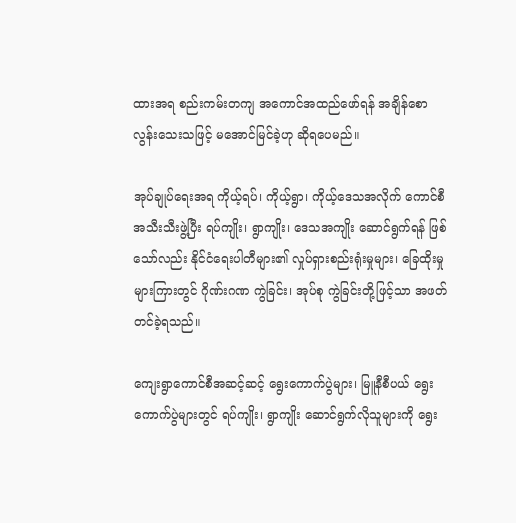ထားအရ စည်းကမ်းတကျ အကောင်အထည်ဖော်ရန် အချိန်စောလွန်းသေးသဖြင့် မအောင်မြင်ခဲ့ဟု ဆိုရပေမည်။

အုပ်ချုပ်ရေးအရ ကိုယ့်ရပ်၊ ကိုယ့်ရွာ၊ ကိုယ့်ဒေသအလိုက် ကောင်စီအသီးသီးဖွဲ့ပြီး ရပ်ကျိုး၊ ရွာကျိုး၊ ဒေသအကျိုး ဆောင်ရွက်ရန် ဖြစ်သော်လည်း နိုင်ငံရေးပါတီများ၏ လှုပ်ရှားစည်းရုံးမှုများ၊ ခြေထိုးမှုများကြားတွင် ဂိုဏ်းဂဏ ကွဲခြင်း၊ အုပ်စု ကွဲခြင်းတို့ဖြင့်သာ အဖတ်တင်ခဲ့ရသည်။

ကျေးရွာကောင်စီအဆင့်ဆင့် ရွေးကောက်ပွဲများ၊ မြူနီစီပယ် ရွေးကောက်ပွဲများတွင် ရပ်ကျိုး၊ ရွာကျိုး ဆောင်ရွက်လိုသူများကို ရွေး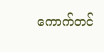ကောက်တင်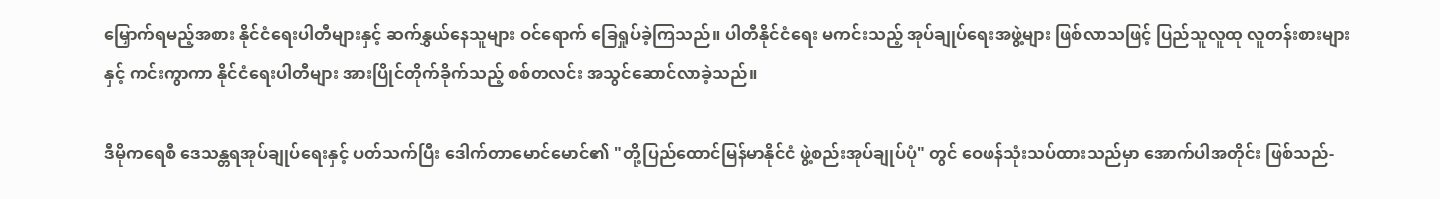မြှောက်ရမည့်အစား နိုင်ငံရေးပါတီများနှင့် ဆက်နွှယ်နေသူများ ဝင်ရောက် ခြေရှုပ်ခဲ့ကြသည်။ ပါတီနိုင်ငံရေး မကင်းသည့် အုပ်ချုပ်ရေးအဖွဲ့များ ဖြစ်လာသဖြင့် ပြည်သူလူထု လူတန်းစားများနှင့် ကင်းကွာကာ နိုင်ငံရေးပါတီများ အားပြိုင်တိုက်ခိုက်သည့် စစ်တလင်း အသွင်ဆောင်လာခဲ့သည်။

ဒီမိုကရေစီ ဒေသန္တရအုပ်ချုပ်ရေးနှင့် ပတ်သက်ပြီး ဒေါက်တာမောင်မောင်၏ "တို့ပြည်ထောင်မြန်မာနိုင်ငံ ဖွဲ့စည်းအုပ်ချုပ်ပုံ" တွင် ဝေဖန်သုံးသပ်ထားသည်မှာ အောက်ပါအတိုင်း ဖြစ်သည်-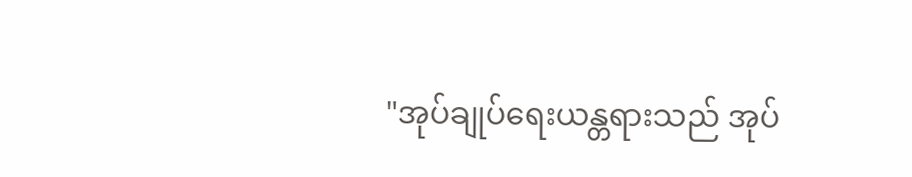"အုပ်ချုပ်ရေးယန္တရားသည် အုပ်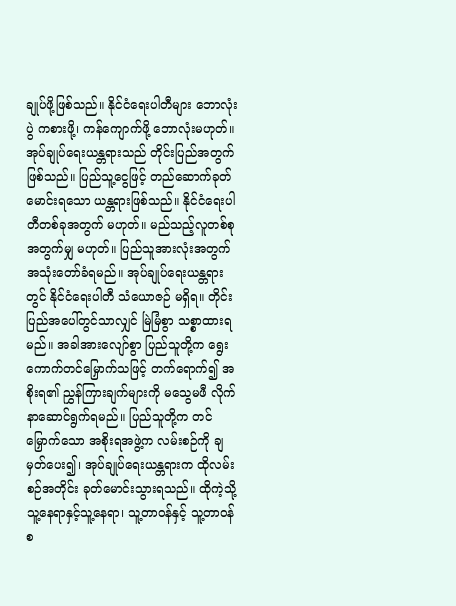ချုပ်ဖို့ဖြစ်သည်။ နိုင်ငံရေးပါတီများ ဘောလုံးပွဲ ကစားဖို့၊ ကန်ကျောက်ဖို့ ဘောလုံးမဟုတ်။ အုပ်ချုပ်ရေးယန္တရားသည် တိုင်းပြည်အတွက်ဖြစ်သည်။ ပြည်သူ့ငွေဖြင့် တည်ဆောက်ခုတ်မောင်းရသော ယန္တရားဖြစ်သည်။ နိုင်ငံရေးပါတီတစ်ခုအတွက် မဟုတ်။ မည်သည့်လူတစ်စုအတွက်မျှ မဟုတ်။ ပြည်သူအားလုံးအတွက် အသုံးတော်ခံရမည်။ အုပ်ချုပ်ရေးယန္တရားတွင် နိုင်ငံရေးပါတီ သံယောဇဉ် မရှိရ။ တိုင်းပြည်အပေါ်တွင်သာလျှင် မြဲမြံစွာ သစ္စာထားရမည်။ အခါအားလျော်စွာ ပြည်သူတို့က ရွေးကောက်တင်မြှောက်သဖြင့် တက်ရောက်၍ အစိုးရ၏ ညွှန်ကြားချက်များကို မသွေမဖီ လိုက်နာဆောင်ရွက်ရမည်။ ပြည်သူတို့က တင်မြှောက်သော အစိုးရအဖွဲ့က လမ်းစဉ်ကို ချမှတ်ပေး၍၊ အုပ်ချုပ်ရေးယန္တရားက ထိုလမ်းစဉ်အတိုင်း ခုတ်မောင်းသွားရသည်။ ထိုကဲ့သို့ သူ့နေရာနှင့်သူ့နေရာ၊ သူ့တာဝန်နှင့် သူ့တာဝန် စ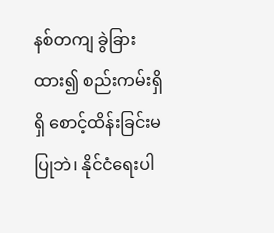နစ်တကျ ခွဲခြားထား၍ စည်းကမ်းရှိရှိ စောင့်ထိန်းခြင်းမပြုဘဲ၊ နိုင်ငံရေးပါ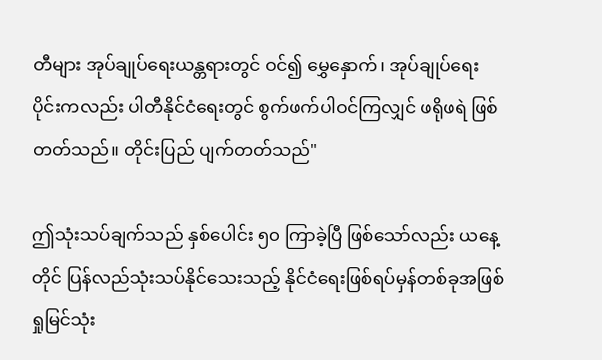တီများ အုပ်ချုပ်ရေးယန္တရားတွင် ဝင်၍ မွှေနှောက်၊ အုပ်ချုပ်ရေးပိုင်းကလည်း ပါတီနိုင်ငံရေးတွင် စွက်ဖက်ပါဝင်ကြလျှင် ဖရိုဖရဲ ဖြစ်တတ်သည်။ တိုင်းပြည် ပျက်တတ်သည်"

ဤသုံးသပ်ချက်သည် နှစ်ပေါင်း ၅၀ ကြာခဲ့ပြီ ဖြစ်သော်လည်း ယနေ့တိုင် ပြန်လည်သုံးသပ်နိုင်သေးသည့် နိုင်ငံရေးဖြစ်ရပ်မှန်တစ်ခုအဖြစ် ရှုမြင်သုံး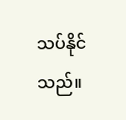သပ်နိုင်သည်။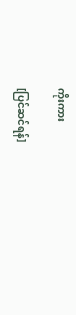ကိုးကား

[ပြင်ဆင်ရန်]